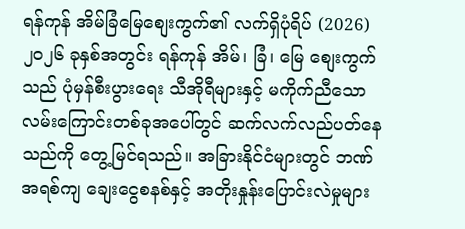ရန်ကုန် အိမ်ခြံမြေစျေးကွက်၏ လက်ရှိပုံရိပ် (2026)
၂၀၂၆ ခုနှစ်အတွင်း ရန်ကုန် အိမ်၊ ခြံ၊ မြေ စျေးကွက်သည် ပုံမှန်စီးပွားရေး သီအိုရီများနှင့် မကိုက်ညီသော လမ်းကြောင်းတစ်ခုအပေါ်တွင် ဆက်လက်လည်ပတ်နေသည်ကို တွေ့မြင်ရသည်။ အခြားနိုင်ငံများတွင် ဘဏ်အရစ်ကျ ချေးငွေစနစ်နှင့် အတိုးနှုန်းပြောင်းလဲမှုများ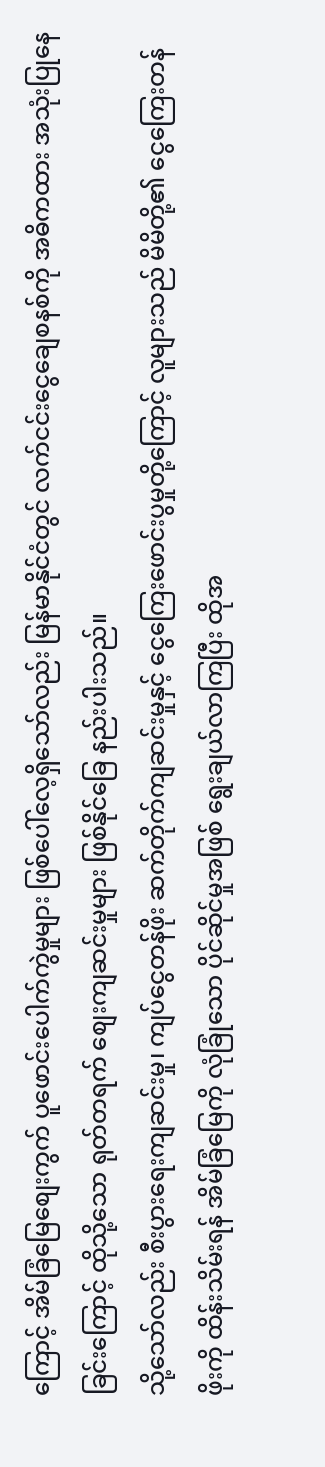ကြောင့် အိမ်ခြံမြေစျေးကွက် ပူဖောင်းပေါက်ကွဲမှုများ ဖြစ်ပေါ်လေ့ရှိသော်လည်း မြန်မာနိုင်ငံတွင် လက်ငင်းငွေချေစနစ်ကို အဓိကထား အသုံးပြုနေခြင်းကြောင့် ထိုသို့သော ရုတ်တရက် စျေးကျဆင်းမှုများ ဖြစ်နိုင်ခြေ နည်းပါးသည်။
သို့သော်လည်း စီးပွားရေးကျဆင်းမှု၊ ကျပ်ငွေတန်ဖိုး ဆက်တိုက်ကျဆင်းမှုနှင့် ငွေကြေးဖောင်းပွမှုတို့ကြောင့် လူများသည် မိမိတို့၏ ငွေကြေးတန်ဖိုးကို ထိန်းသိမ်းရန် အိမ်ခြံမြေကို လုံခြုံသော ပိုင်ဆိုင်မှုအဖြစ် ရွေးချယ်လာကြပြီး ထိုအ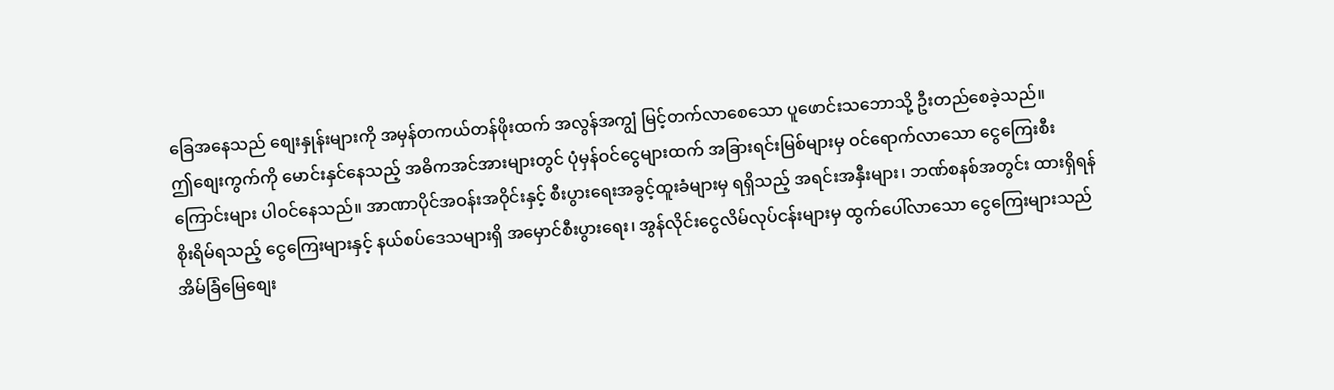ခြေအနေသည် စျေးနှုန်းများကို အမှန်တကယ်တန်ဖိုးထက် အလွန်အကျွံ မြင့်တက်လာစေသော ပူဖောင်းသဘောသို့ ဦးတည်စေခဲ့သည်။
ဤစျေးကွက်ကို မောင်းနှင်နေသည့် အဓိကအင်အားများတွင် ပုံမှန်ဝင်ငွေများထက် အခြားရင်းမြစ်များမှ ဝင်ရောက်လာသော ငွေကြေးစီးကြောင်းများ ပါဝင်နေသည်။ အာဏာပိုင်အဝန်းအဝိုင်းနှင့် စီးပွားရေးအခွင့်ထူးခံများမှ ရရှိသည့် အရင်းအနှီးများ၊ ဘဏ်စနစ်အတွင်း ထားရှိရန် စိုးရိမ်ရသည့် ငွေကြေးများနှင့် နယ်စပ်ဒေသများရှိ အမှောင်စီးပွားရေး၊ အွန်လိုင်းငွေလိမ်လုပ်ငန်းများမှ ထွက်ပေါ်လာသော ငွေကြေးများသည် အိမ်ခြံမြေစျေး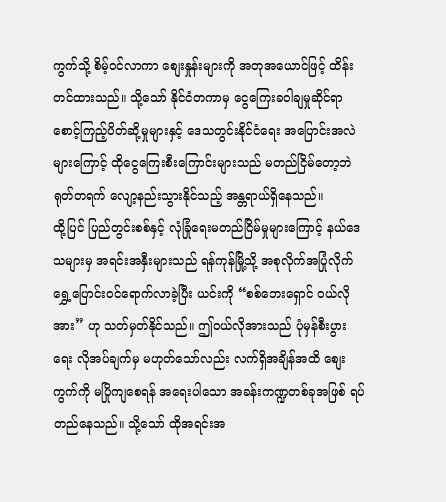ကွက်သို့ စိမ့်ဝင်လာကာ စျေးနှုန်းများကို အတုအယောင်ဖြင့် ထိန်းတင်ထားသည်။ သို့သော် နိုင်ငံတကာမှ ငွေကြေးခဝါချမှုဆိုင်ရာ စောင့်ကြည့်ပိတ်ဆို့မှုများနှင့် ဒေသတွင်းနိုင်ငံရေး အပြောင်းအလဲများကြောင့် ထိုငွေကြေးစီးကြောင်းများသည် မတည်ငြိမ်တော့ဘဲ ရုတ်တရက် လျော့နည်းသွားနိုင်သည့် အန္တရာယ်ရှိနေသည်။
ထို့ပြင် ပြည်တွင်းစစ်နှင့် လုံခြုံရေးမတည်ငြိမ်မှုများကြောင့် နယ်ဒေသများမှ အရင်းအနှီးများသည် ရန်ကုန်မြို့သို့ အစုလိုက်အပြုံလိုက် ရွှေ့ပြောင်းဝင်ရောက်လာခဲ့ပြီး ယင်းကို “စစ်ဘေးရှောင် ဝယ်လိုအား” ဟု သတ်မှတ်နိုင်သည်။ ဤဝယ်လိုအားသည် ပုံမှန်စီးပွားရေး လိုအပ်ချက်မှ မဟုတ်သော်လည်း လက်ရှိအချိန်အထိ စျေးကွက်ကို မပြိုကျစေရန် အရေးပါသော အခန်းကဏ္ဍတစ်ခုအဖြစ် ရပ်တည်နေသည်။ သို့သော် ထိုအရင်းအ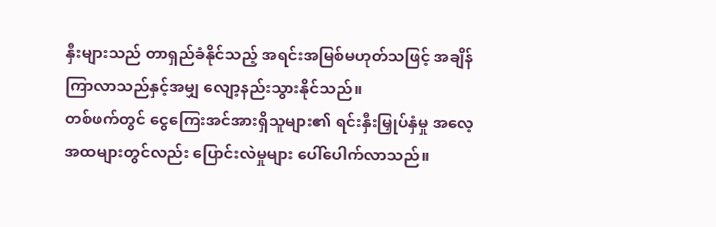နှီးများသည် တာရှည်ခံနိုင်သည့် အရင်းအမြစ်မဟုတ်သဖြင့် အချိန်ကြာလာသည်နှင့်အမျှ လျော့နည်းသွားနိုင်သည်။
တစ်ဖက်တွင် ငွေကြေးအင်အားရှိသူများ၏ ရင်းနှီးမြှုပ်နှံမှု အလေ့အထများတွင်လည်း ပြောင်းလဲမှုများ ပေါ်ပေါက်လာသည်။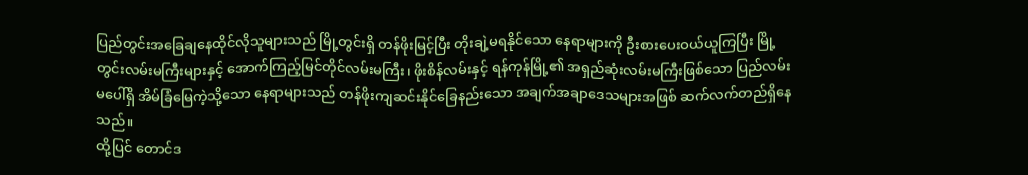ပြည်တွင်းအခြေချနေထိုင်လိုသူများသည် မြို့တွင်းရှိ တန်ဖိုးမြင့်ပြီး တိုးချဲ့မရနိုင်သော နေရာများကို ဦးစားပေးဝယ်ယူကြပြီး မြို့တွင်းလမ်းမကြီးများနှင့် အောက်ကြည့်မြင်တိုင်လမ်းမကြီး၊ ဖိုးစိန်လမ်းနှင့် ရန်ကုန်မြို့၏ အရှည်ဆုံးလမ်းမကြီးဖြစ်သော ပြည်လမ်းမပေါ်ရှိ အိမ်ခြံမြေကဲ့သို့သော နေရာများသည် တန်ဖိုးကျဆင်းနိုင်ခြေနည်းသော အချက်အချာဒေသများအဖြစ် ဆက်လက်တည်ရှိနေသည်။
ထို့ပြင် တောင်ဒ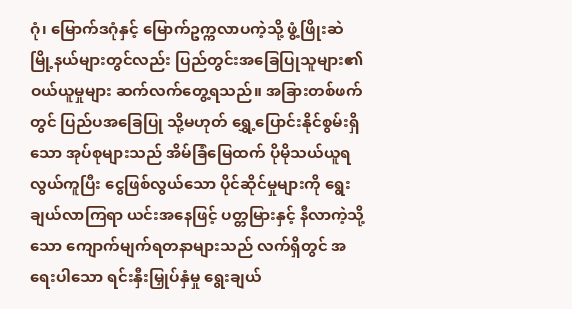ဂုံ၊ မြောက်ဒဂုံနှင့် မြောက်ဥက္ကလာပကဲ့သို့ ဖွံ့ဖြိုးဆဲ မြို့နယ်များတွင်လည်း ပြည်တွင်းအခြေပြုသူများ၏ ဝယ်ယူမှုများ ဆက်လက်တွေ့ရသည်။ အခြားတစ်ဖက်တွင် ပြည်ပအခြေပြု သို့မဟုတ် ရွှေ့ပြောင်းနိုင်စွမ်းရှိသော အုပ်စုများသည် အိမ်ခြံမြေထက် ပိုမိုသယ်ယူရလွယ်ကူပြီး ငွေဖြစ်လွယ်သော ပိုင်ဆိုင်မှုများကို ရွေးချယ်လာကြရာ ယင်းအနေဖြင့် ပတ္တမြားနှင့် နီလာကဲ့သို့သော ကျောက်မျက်ရတနာများသည် လက်ရှိတွင် အရေးပါသော ရင်းနှီးမြှုပ်နှံမှု ရွေးချယ်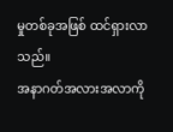မှုတစ်ခုအဖြစ် ထင်ရှားလာသည်။
အနာဂတ်အလားအလာကို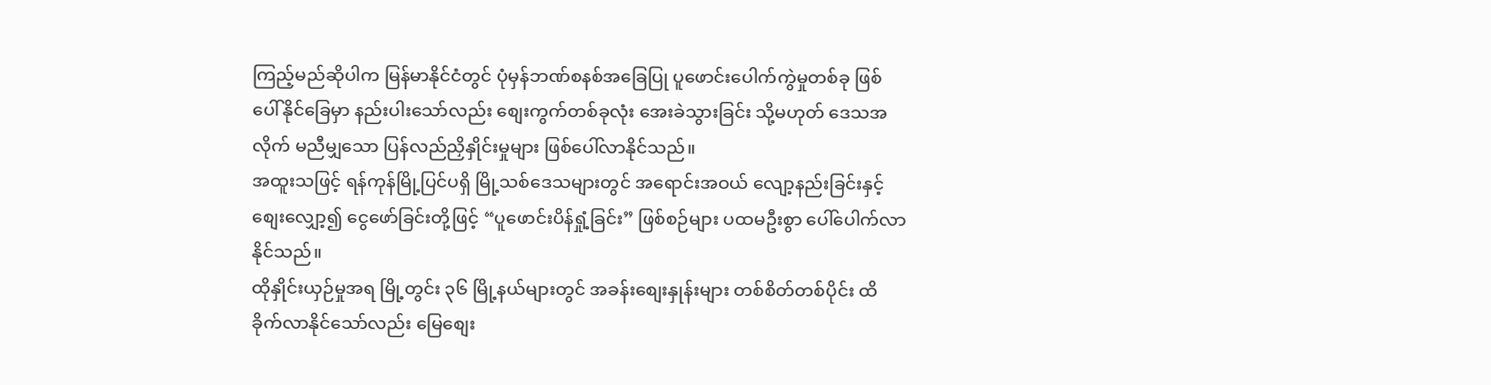ကြည့်မည်ဆိုပါက မြန်မာနိုင်ငံတွင် ပုံမှန်ဘဏ်စနစ်အခြေပြု ပူဖောင်းပေါက်ကွဲမှုတစ်ခု ဖြစ်ပေါ်နိုင်ခြေမှာ နည်းပါးသော်လည်း စျေးကွက်တစ်ခုလုံး အေးခဲသွားခြင်း သို့မဟုတ် ဒေသအလိုက် မညီမျှသော ပြန်လည်ညှိနှိုင်းမှုများ ဖြစ်ပေါ်လာနိုင်သည်။
အထူးသဖြင့် ရန်ကုန်မြို့ပြင်ပရှိ မြို့သစ်ဒေသများတွင် အရောင်းအဝယ် လျော့နည်းခြင်းနှင့် စျေးလျှော့၍ ငွေဖော်ခြင်းတို့ဖြင့် “ပူဖောင်းပိန်ရှုံ့ခြင်း” ဖြစ်စဉ်များ ပထမဦးစွာ ပေါ်ပေါက်လာနိုင်သည်။
ထိုနှိုင်းယှဉ်မှုအရ မြို့တွင်း ၃၆ မြို့နယ်များတွင် အခန်းစျေးနှုန်းများ တစ်စိတ်တစ်ပိုင်း ထိခိုက်လာနိုင်သော်လည်း မြေစျေး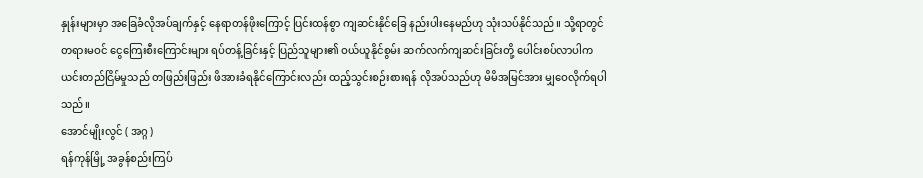နှုန်းများမှာ အခြေခံလိုအပ်ချက်နှင့် နေရာတန်ဖိုးကြောင့် ပြင်းထန်စွာ ကျဆင်းနိုင်ခြေ နည်းပါးနေမည်ဟု သုံးသပ်နိုင်သည်။ သို့ရာတွင် တရားမဝင် ငွေကြေးစီးကြောင်းများ ရပ်တန့်ခြင်းနှင့် ပြည်သူများ၏ ဝယ်ယူနိုင်စွမ်း ဆက်လက်ကျဆင်းခြင်းတို့ ပေါင်းစပ်လာပါက ယင်းတည်ငြိမ်မှုသည် တဖြည်းဖြည်း ဖိအားခံရနိုင်ကြောင်းလည်း ထည့်သွင်းစဉ်းစားရန် လိုအပ်သည်ဟု မိမိအမြင်အား မျှဝေလိုက်ရပါသည်။
အောင်မျိုးလွင် ( အဂ္ဂ )
ရန်ကုန်မြို့ အခွန်စည်းကြပ်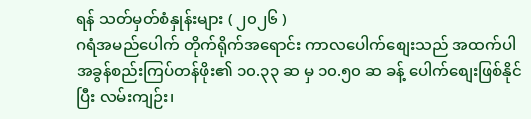ရန် သတ်မှတ်စံနှုန်းများ ( ၂၀၂၆ )
ဂရံအမည်ပေါက် တိုက်ရိုက်အရောင်း ကာလပေါက်စျေးသည် အထက်ပါ အခွန်စည်းကြပ်တန်ဖိုး၏ ၁၀.၃၃ ဆ မှ ၁၀.၅၀ ဆ ခန့် ပေါက်စျေးဖြစ်နိုင်ပြီး လမ်းကျဉ်း၊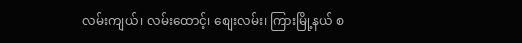လမ်းကျယ်၊ လမ်းထောင့်၊ စျေးလမ်း၊ ကြားမြို့နယ် စ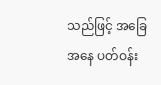သည်ဖြင့် အခြေအနေ ပတ်ဝန်း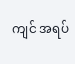ကျင် အရပ်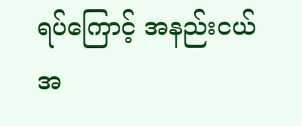ရပ်ကြောင့် အနည်းငယ် အ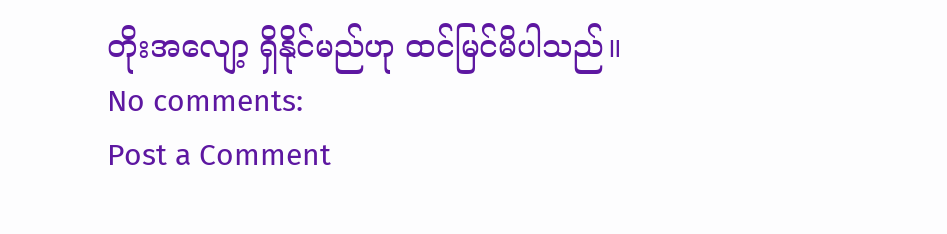တိုးအလျော့ ရှိနိုင်မည်ဟု ထင်မြင်မိပါသည်။
No comments:
Post a Comment